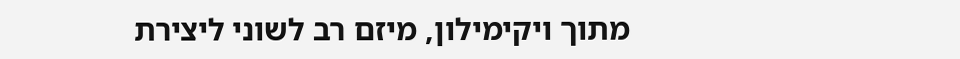מתוך ויקימילון, מיזם רב לשוני ליצירת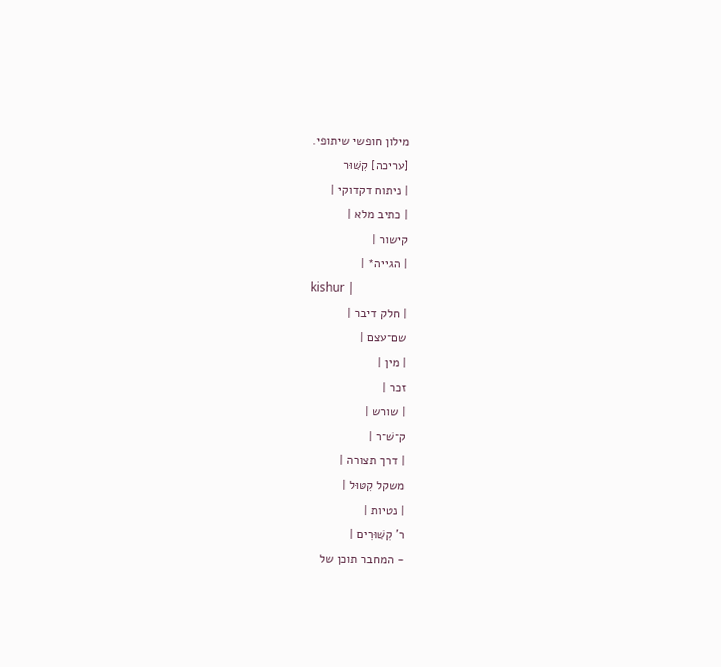מילון חופשי שיתופי.
[עריכה] קִשּׁוּר
| ניתוח דקדוקי |
| כתיב מלא |
קישור |
| הגייה* |
kishur |
| חלק דיבר |
שם־עצם |
| מין |
זכר |
| שורש |
ק־שׁ־ר |
| דרך תצורה |
משקל קִטּוּל |
| נטיות |
ר' קִשּׁוּרִים |
- המחבר תוכן של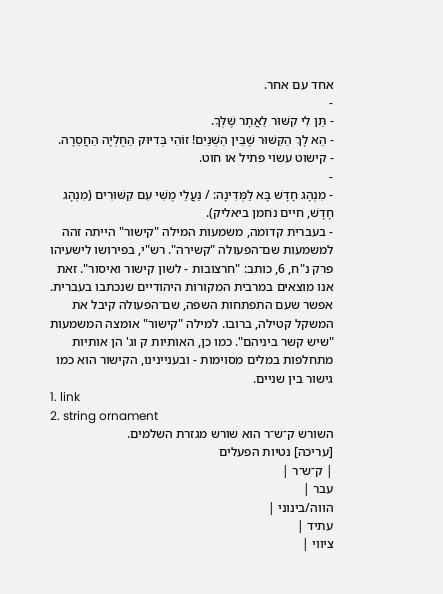אחד עם אחר.
-
- תַּן לִי קִשּׁוּר לַאֲתָר שֶׁלְּךָ.
- הֵא לָךְ הַקִּשּׁוּר שֶׁבֵּין הַשְּׁנַיִם! זוֹהִי בְּדִיּוּק הַחֻלְיָה הַחֲסֵרָה.
- קישוט עשוי פתיל או חוט.
-
- מִנְהָג חָדָשׁ בָּא לַמְּדִינָה: / נַעֲלֵי מֶשִׁי עִם קִשּׁוּרִים (מִנְהָג חָדָשׁ, חיים נחמן ביאליק).
- בעברית קדומה, משמעות המילה "קישור" הייתה זהה למשמעות שם־הפעולה "קשירה". רש"י, בפירושו לישעיהו פרק נ"ח, 6, כותב: "חרצובות - לשון קישור ואיסור". זאת אנו מוצאים במרבית המקורות היהודיים שנכתבו בעברית. אפשר שעם התפתחות השפה, שם־הפעולה קיבל את המשקל קטילה, ברובו. למילה "קישור" אומצה המשמעות "שיש קשר ביניהם". כמו כן, האותיות ק וג' הן אותיות מתחלפות במלים מסוימות - ובעניינינו, הקישור הוא כמו גישור בין שניים.
1. link
2. string ornament
השורש ק־ש־ר הוא שורש מגזרת השלמים.
[עריכה] נטיות הפעלים
| ק־ש־ר |
עבר |
הווה/בינוני |
עתיד |
ציווי |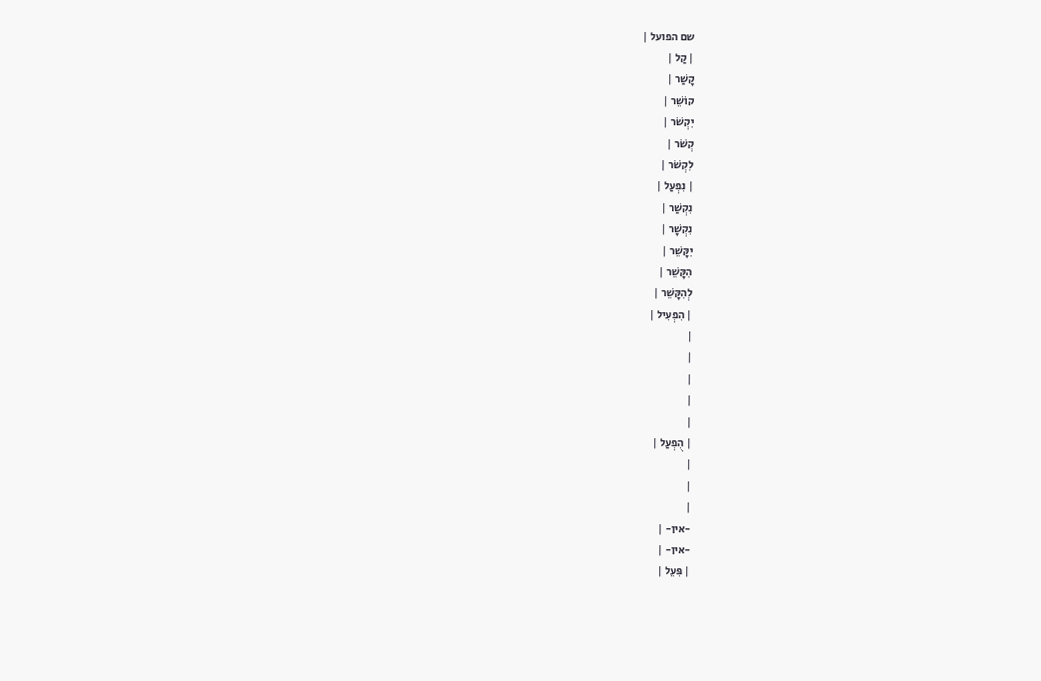שם הפועל |
| קַל |
קָשַׁר |
קוֹשֵׁר |
יִקְשֹׁר |
קְשֹׁר |
לִקְשֹׁר |
| נִפְעַל |
נִקְשַׁר |
נִקְשָׁר |
יִקָּשֵׁר |
הִקָּשֵׁר |
לְהִקָּשֵׁר |
| הִפְעִיל |
|
|
|
|
|
| הֻפְעַל |
|
|
|
-אין- |
-אין- |
| פִּעֵל |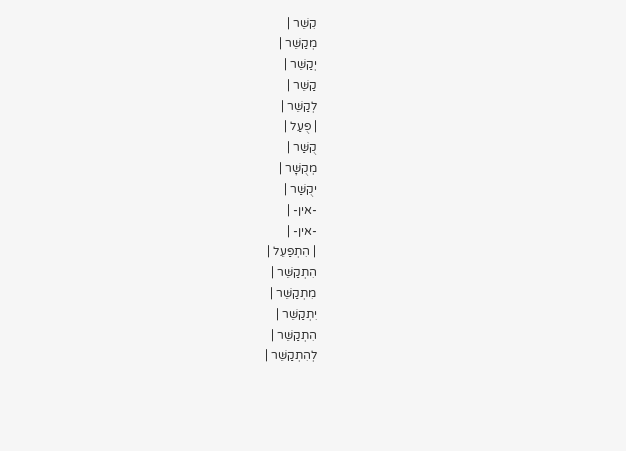קִשֵּׁר |
מְקַשֵּׁר |
יְקַשֵּׁר |
קַשֵּׁר |
לְקַשֵּׁר |
| פֻּעַל |
קֻשַּׁר |
מְקֻשָּׁר |
יקֻשַּׁר |
-אין- |
-אין- |
| הִתְפַּעֵל |
הִתְקַשֵּׁר |
מִתְקַשֵּׁר |
יִתְקַשֵּׁר |
הִתְקַשֵּׁר |
לְהִתְקַשֵּׁר |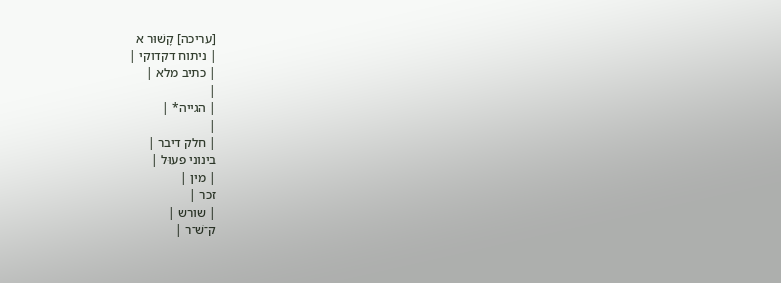[עריכה] קָשׁוּר א
| ניתוח דקדוקי |
| כתיב מלא |
|
| הגייה* |
|
| חלק דיבר |
בינוני פעוּל |
| מין |
זכר |
| שורש |
ק־שׁ־ר |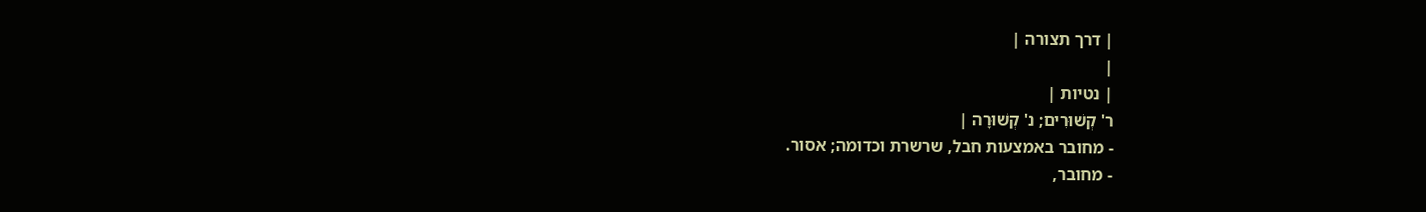| דרך תצורה |
|
| נטיות |
ר' קְשׁוּרִים; נ' קְשׁוּרָה |
- מחובר באמצעות חבל, שרשרת וכדומה; אסור.
- מחובר,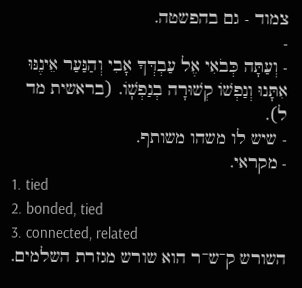צמוד - גם בהפשטה.
-
- וְעַתָּה כְּבֹאִי אֶל עַבְדְּךָ אָבִי וְהַנַּעַר אֵינֶנּוּ אִתָּנוּ וְנַפְשֹׁו קְשׁוּרָה בְנַפְשֹֽׁו. (בראשית מד ל).
- שיש לו משהו משותף.
- מקראי.
1. tied
2. bonded, tied
3. connected, related
השורש ק־ש־ר הוא שורש מגזרת השלמים.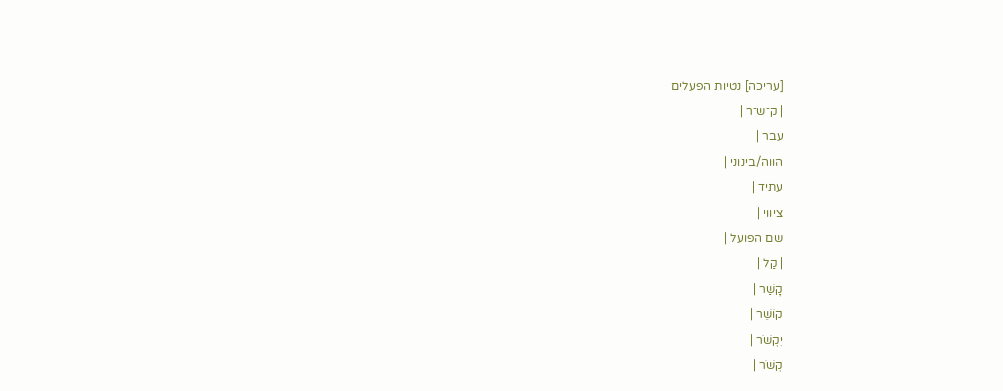[עריכה] נטיות הפעלים
| ק־ש־ר |
עבר |
הווה/בינוני |
עתיד |
ציווי |
שם הפועל |
| קַל |
קָשַׁר |
קוֹשֵׁר |
יִקְשֹׁר |
קְשֹׁר |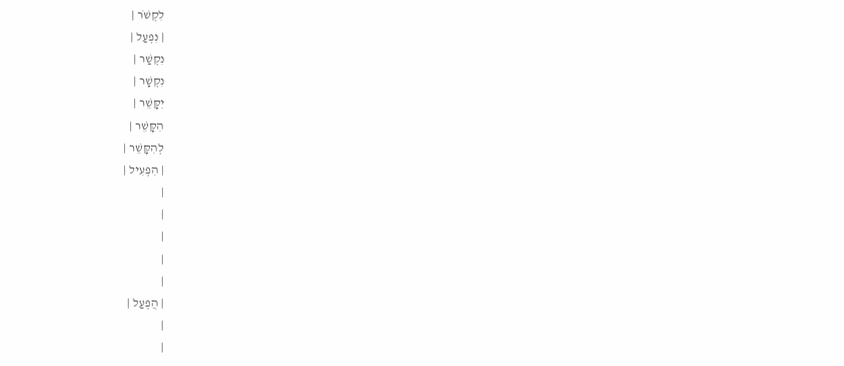לִקְשֹׁר |
| נִפְעַל |
נִקְשַׁר |
נִקְשָׁר |
יִקָּשֵׁר |
הִקָּשֵׁר |
לְהִקָּשֵׁר |
| הִפְעִיל |
|
|
|
|
|
| הֻפְעַל |
|
|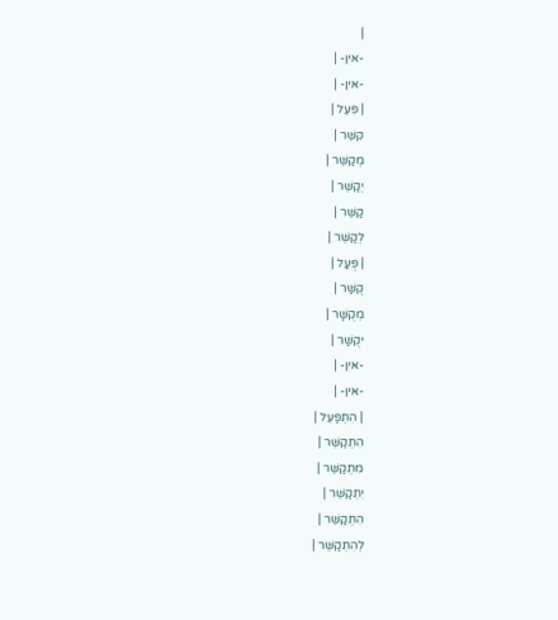|
-אין- |
-אין- |
| פִּעֵל |
קִשֵּׁר |
מְקַשֵּׁר |
יְקַשֵּׁר |
קַשֵּׁר |
לְקַשֵּׁר |
| פֻּעַל |
קֻשַּׁר |
מְקֻשָּׁר |
יקֻשַּׁר |
-אין- |
-אין- |
| הִתְפַּעֵל |
הִתְקַשֵּׁר |
מִתְקַשֵּׁר |
יִתְקַשֵּׁר |
הִתְקַשֵּׁר |
לְהִתְקַשֵּׁר |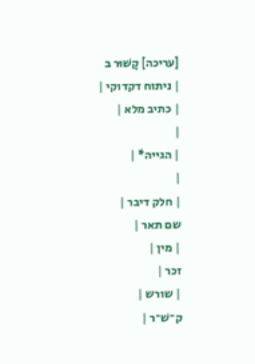[עריכה] קָשׁוּר ב
| ניתוח דקדוקי |
| כתיב מלא |
|
| הגייה* |
|
| חלק דיבר |
שם תאר |
| מין |
זכר |
| שורש |
ק־שׁ־ר |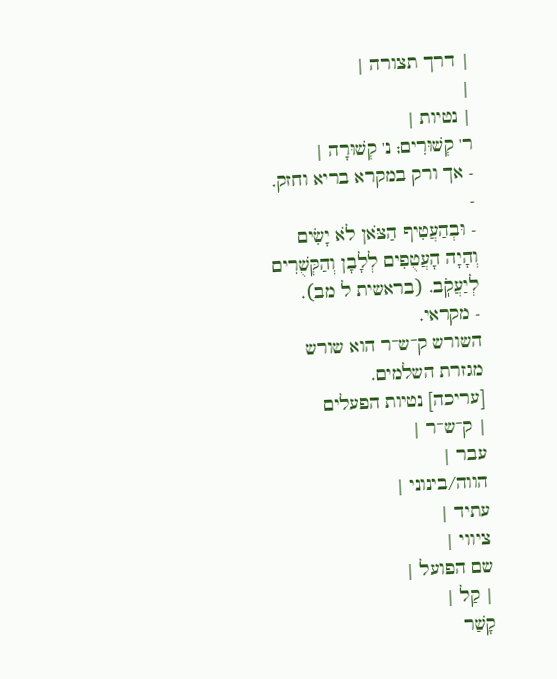| דרך תצורה |
|
| נטיות |
ר' קְשׁוּרִים; נ' קְשׁוּרָה |
- אך ורק במקרא בריא וחזק.
-
- וּבְהַעֲטִיף הַצֹּאן לֹא יָשִׂים וְהָיָה הָעֲטֻפִים לְלָבָן וְהַקְּשֻׁרִים לְיַעֲקֹֽב. (בראשית ל מב).
- מקראי.
השורש ק־ש־ר הוא שורש מגזרת השלמים.
[עריכה] נטיות הפעלים
| ק־ש־ר |
עבר |
הווה/בינוני |
עתיד |
ציווי |
שם הפועל |
| קַל |
קָשַׁר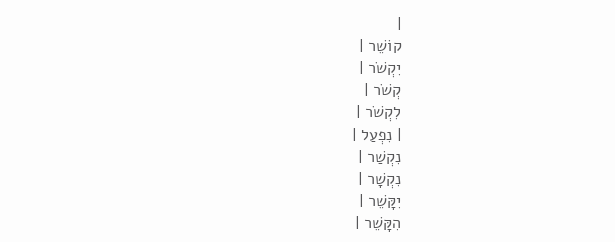|
קוֹשֵׁר |
יִקְשֹׁר |
קְשֹׁר |
לִקְשֹׁר |
| נִפְעַל |
נִקְשַׁר |
נִקְשָׁר |
יִקָּשֵׁר |
הִקָּשֵׁר |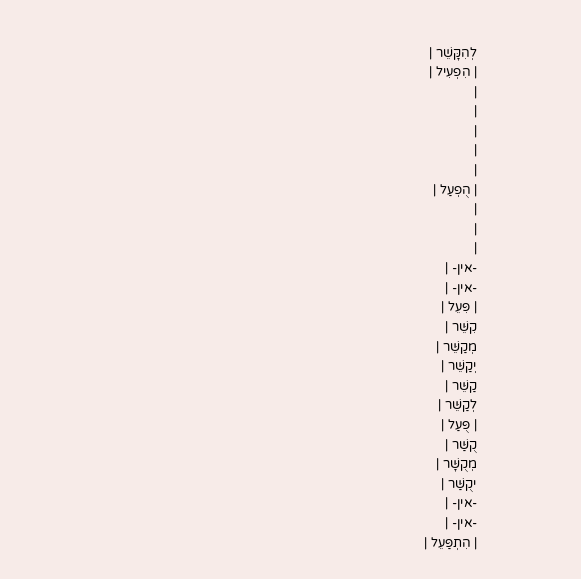לְהִקָּשֵׁר |
| הִפְעִיל |
|
|
|
|
|
| הֻפְעַל |
|
|
|
-אין- |
-אין- |
| פִּעֵל |
קִשֵּׁר |
מְקַשֵּׁר |
יְקַשֵּׁר |
קַשֵּׁר |
לְקַשֵּׁר |
| פֻּעַל |
קֻשַּׁר |
מְקֻשָּׁר |
יקֻשַּׁר |
-אין- |
-אין- |
| הִתְפַּעֵל |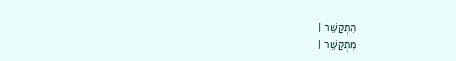הִתְקַשֵּׁר |
מִתְקַשֵּׁר |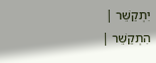יִתְקַשֵּׁר |
הִתְקַשֵּׁר |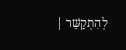לְהִתְקַשֵּׁר |